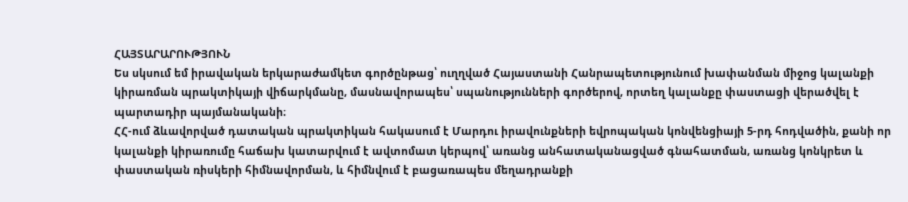ՀԱՅՏԱՐԱՐՈՒԹՅՈՒՆ
Ես սկսում եմ իրավական երկարաժամկետ գործընթաց՝ ուղղված Հայաստանի Հանրապետությունում խափանման միջոց կալանքի կիրառման պրակտիկայի վիճարկմանը, մասնավորապես՝ սպանությունների գործերով, որտեղ կալանքը փաստացի վերածվել է պարտադիր պայմանականի։
ՀՀ-ում ձևավորված դատական պրակտիկան հակասում է Մարդու իրավունքների եվրոպական կոնվենցիայի 5-րդ հոդվածին, քանի որ կալանքի կիրառումը հաճախ կատարվում է ավտոմատ կերպով՝ առանց անհատականացված գնահատման, առանց կոնկրետ և փաստական ռիսկերի հիմնավորման, և հիմնվում է բացառապես մեղադրանքի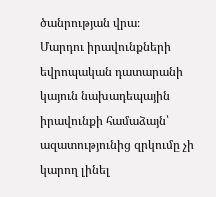ծանրության վրա։
Մարդու իրավունքների եվրոպական դատարանի կայուն նախադեպային իրավունքի համաձայն՝ ազատությունից զրկումը չի կարող լինել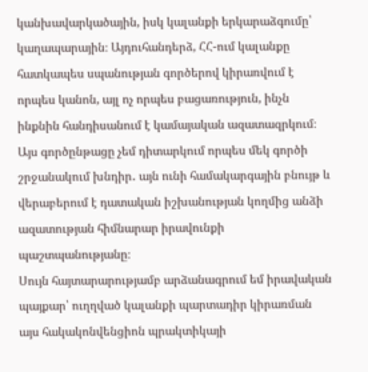կանխավարկածային, իսկ կալանքի երկարաձգումը՝ կաղապարային։ Այդուհանդերձ, ՀՀ-ում կալանքը հատկապես սպանության գործերով կիրառվում է որպես կանոն, այլ ոչ որպես բացառություն, ինչն ինքնին հանդիսանում է կամայական ազատազրկում։
Այս գործընթացը չեմ դիտարկում որպես մեկ գործի շրջանակում խնդիր․ այն ունի համակարգային բնույթ և վերաբերում է դատական իշխանության կողմից անձի ազատության հիմնարար իրավունքի պաշտպանությանը։
Սույն հայտարարությամբ արձանագրում եմ իրավական պայքար՝ ուղղված կալանքի պարտադիր կիրառման այս հակակոնվենցիոն պրակտիկայի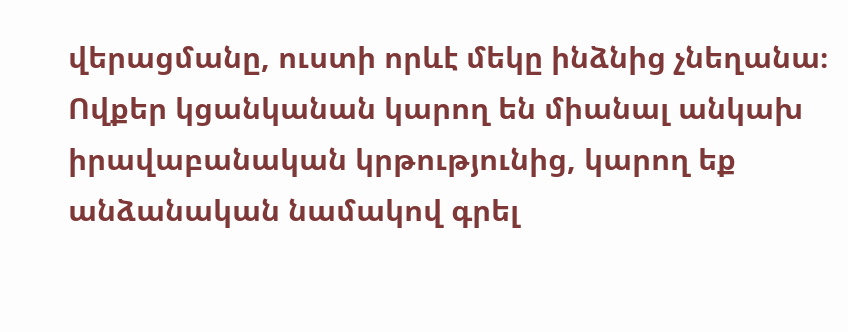վերացմանը, ուստի որևէ մեկը ինձնից չնեղանա։
Ովքեր կցանկանան կարող են միանալ անկախ իրավաբանական կրթությունից, կարող եք անձանական նամակով գրել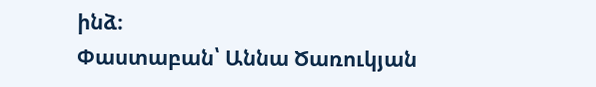ինձ։
Փաստաբան՝ Աննա Ծառուկյան